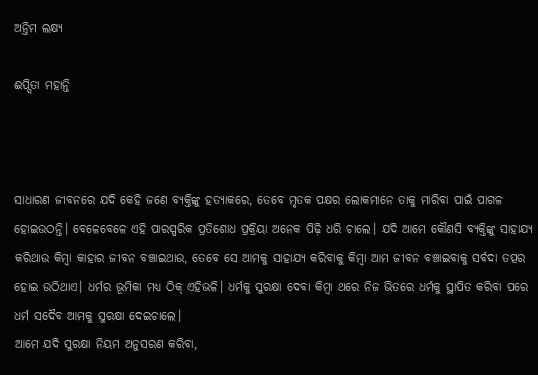ଅନ୍ତିମ ଲକ୍ଷ୍ୟ

ଈପ୍ସିତା ମହାନ୍ତି



ସାଧାରଣ ଜୀବନରେ ଯଦି କେହି ଜଣେ ବ୍ୟକ୍ତିଙ୍କୁ ହତ୍ୟାକରେ, ତେବେ ମୃତକ ପକ୍ଷର ଲୋକମାନେ ତାକୁ ମାରିବା ପାଇଁ ପାଗଳ ହୋଇଉଠନ୍ତି। ବେଳେବେଳେ ଏହି ପାରସ୍ପରିକ ପ୍ରତିଶୋଧ ପ୍ରକ୍ରିୟା ଅନେକ ପିଢ଼ି ଧରି ଚାଲେ। ଯଦି ଆମେ କୌଣସି ବ୍ୟକ୍ତିଙ୍କୁ ସାହାଯ୍ୟ କରିଥାଉ କିମ୍ବା କାହାର ଜୀବନ ବଞ୍ଚାଇଥାଉ, ତେବେ ସେ ଆମକୁ ସାହାଯ୍ୟ କରିବାକୁ କିମ୍ବା ଆମ ଜୀବନ ବଞ୍ଚାଇବାକୁ ସର୍ବଦା ତତ୍ପର ହୋଇ ଉଠିଥାଏ। ଧର୍ମର ଭୂମିକା ମଧ୍ୟ ଠିକ୍‌ ଏହିଭଳି। ଧର୍ମକୁ ସୁରକ୍ଷା ଦେବା କିମ୍ବା ଥରେ ନିଜ ଭିତରେ ଧର୍ମକୁ ସ୍ଥାପିତ କରିବା ପରେ ଧର୍ମ ସଦୈବ ଆମକୁ ସୁରକ୍ଷା ଦେଇଚାଲେ।
ଆମେ ଯଦି ସୁରକ୍ଷା ନିୟମ ଅନୁସରଣ କରିବା,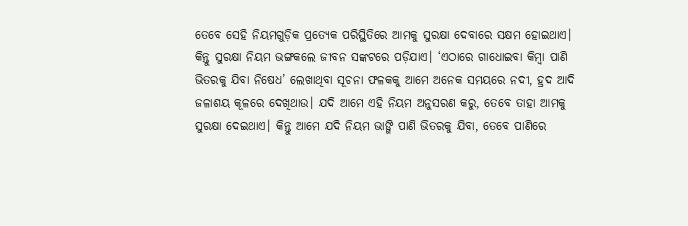ତେବେ ସେହି ନିୟମଗୁଡ଼ିକ ପ୍ରତ୍ୟେକ ପରିସ୍ଥିତିରେ ଆମକୁ ସୁରକ୍ଷା ଦେବାରେ ସକ୍ଷମ ହୋଇଥାଏ। କିନ୍ତୁ ସୁରକ୍ଷା ନିୟମ ଭଙ୍ଗକଲେ ଜୀବନ ସଙ୍କଟରେ ପଡ଼ିଯାଏ। ‘ଏଠାରେ ଗାଧୋଇବା କିମ୍ବା ପାଣି ଭିତରକୁ ଯିବା ନିଷେଧ’ ଲେଖାଥିବା ସୂଚନା ଫଳକକୁ ଆମେ ଅନେକ ସମୟରେ ନଦୀ, ହ୍ରଦ ଆଦି ଜଳାଶୟ କୂଳରେ ଦେଖିଥାଉ। ଯଦି ଆମେ ଏହି ନିୟମ ଅନୁସରଣ କରୁ, ତେବେ ତାହା ଆମକୁ ସୁରକ୍ଷା ଦେଇଥାଏ। କିନ୍ତୁ ଆମେ ଯଦି ନିୟମ ଭାଙ୍ଗି ପାଣି ଭିତରକୁ ଯିବା, ତେବେ ପାଣିରେ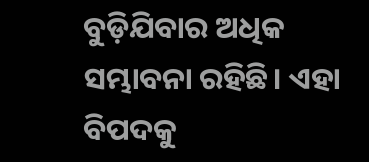ବୁଡ଼ିଯିବାର ଅଧିକ ସମ୍ଭାବନା ରହିଛି। ଏହା ବିପଦକୁ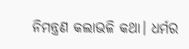ନିମନ୍ତ୍ରଣ କଲାଭଳି କଥା। ଧର୍ମର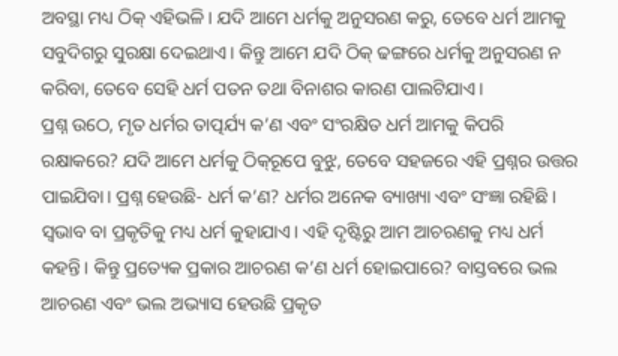ଅବସ୍ଥା ମଧ୍ୟ ଠିକ୍‌ ଏହିଭଳି। ଯଦି ଆମେ ଧର୍ମକୁ ଅନୁସରଣ କରୁ, ତେବେ ଧର୍ମ ଆମକୁ ସବୁଦିଗରୁ ସୁରକ୍ଷା ଦେଇଥାଏ। କିନ୍ତୁ ଆମେ ଯଦି ଠିକ୍‌ ଢଙ୍ଗରେ ଧର୍ମକୁ ଅନୁସରଣ ନ କରିବା, ତେବେ ସେହି ଧର୍ମ ପତନ ତଥା ବିନାଶର କାରଣ ପାଲଟିଯାଏ।
ପ୍ରଶ୍ନ ଉଠେ, ମୃତ ଧର୍ମର ତାତ୍ପର୍ଯ୍ୟ କ’ଣ ଏବଂ ସଂରକ୍ଷିତ ଧର୍ମ ଆମକୁ କିପରି ରକ୍ଷାକରେ? ଯଦି ଆମେ ଧର୍ମକୁ ଠିକ୍‌ରୂପେ ବୁଝୁ, ତେବେ ସହଜରେ ଏହି ପ୍ରଶ୍ନର ଉତ୍ତର ପାଇଯିବା। ପ୍ରଶ୍ନ ହେଉଛି- ଧର୍ମ କ’ଣ? ଧର୍ମର ଅନେକ ବ୍ୟାଖ୍ୟା ଏବଂ ସଂଜ୍ଞା ରହିଛି। ସ୍ବଭାବ ବା ପ୍ରକୃତିକୁ ମଧ୍ୟ ଧର୍ମ କୁହାଯାଏ। ଏହି ଦୃଷ୍ଟିରୁ ଆମ ଆଚରଣକୁ ମଧ୍ୟ ଧର୍ମ କହନ୍ତି। କିନ୍ତୁ ପ୍ରତ୍ୟେକ ପ୍ରକାର ଆଚରଣ କ’ଣ ଧର୍ମ ହୋଇପାରେ? ବାସ୍ତବରେ ଭଲ ଆଚରଣ ଏବଂ ଭଲ ଅଭ୍ୟାସ ହେଉଛି ପ୍ରକୃତ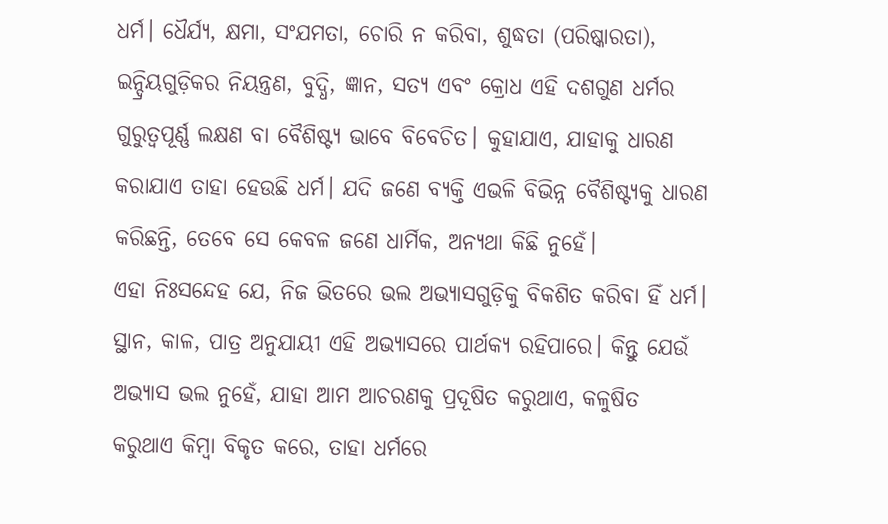ଧର୍ମ। ଧୈର୍ଯ୍ୟ, କ୍ଷମା, ସଂଯମତା, ଚୋରି ନ କରିବା, ଶୁଦ୍ଧତା (ପରିଷ୍କାରତା), ଇନ୍ଦ୍ରିୟଗୁଡ଼ିକର ନିୟନ୍ତ୍ରଣ, ବୁଦ୍ଧି, ଜ୍ଞାନ, ସତ୍ୟ ଏବଂ କ୍ରୋଧ ଏହି ଦଶଗୁଣ ଧର୍ମର ଗୁରୁତ୍ୱପୂର୍ଣ୍ଣ ଲକ୍ଷଣ ବା ବୈଶିଷ୍ଟ୍ୟ ଭାବେ ବିବେଚିତ। କୁହାଯାଏ, ଯାହାକୁ ଧାରଣ କରାଯାଏ ତାହା ହେଉଛି ଧର୍ମ। ଯଦି ଜଣେ ବ୍ୟକ୍ତି ଏଭଳି ବିଭିନ୍ନ ବୈଶିଷ୍ଟ୍ୟକୁ ଧାରଣ କରିଛନ୍ତି, ତେବେ ସେ କେବଳ ଜଣେ ଧାର୍ମିକ, ଅନ୍ୟଥା କିଛି ନୁହେଁ।
ଏହା ନିଃସନ୍ଦେହ ଯେ, ନିଜ ଭିତରେ ଭଲ ଅଭ୍ୟାସଗୁଡ଼ିକୁ ବିକଶିତ କରିବା ହିଁ ଧର୍ମ। ସ୍ଥାନ, କାଳ, ପାତ୍ର ଅନୁଯାୟୀ ଏହି ଅଭ୍ୟାସରେ ପାର୍ଥକ୍ୟ ରହିପାରେ। କିନ୍ତୁ ଯେଉଁ ଅଭ୍ୟାସ ଭଲ ନୁହେଁ, ଯାହା ଆମ ଆଚରଣକୁ ପ୍ରଦୂଷିତ କରୁଥାଏ, କଳୁଷିତ କରୁଥାଏ କିମ୍ବା ବିକୃତ କରେ, ତାହା ଧର୍ମରେ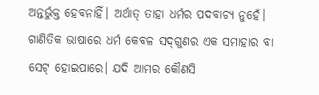ଅନ୍ତର୍ଭୁକ୍ତ ହେବନାହିଁ। ଅର୍ଥାତ୍‌ ତାହା ଧର୍ମର ପଦବାଚ୍ୟ ନୁହେଁ। ଗାଣିତିକ ଭାଷାରେ ଧର୍ମ କେବଳ ସଦ୍‌ଗୁଣର ଏକ ସମାହାର ବା ସେଟ୍‌ ହୋଇପାରେ। ଯଦି ଆମର କୌଣସି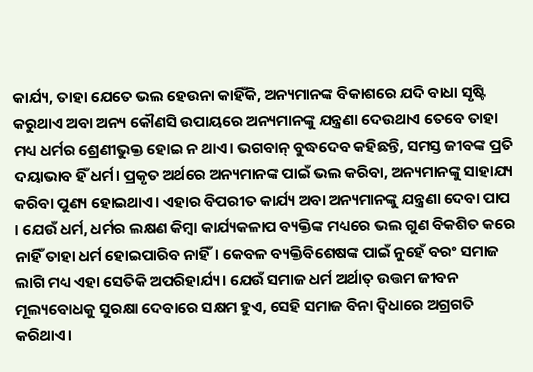କାର୍ଯ୍ୟ, ତାହା ଯେତେ ଭଲ ହେଉନା କାହିଁକି, ଅନ୍ୟମାନଙ୍କ ବିକାଶରେ ଯଦି ବାଧା ସୃଷ୍ଟି କରୁଥାଏ ଅବା ଅନ୍ୟ କୌଣସି ଉପାୟରେ ଅନ୍ୟମାନଙ୍କୁ ଯନ୍ତ୍ରଣା ଦେଉଥାଏ ତେବେ ତାହା ମଧ୍ୟ ଧର୍ମର ଶ୍ରେଣୀଭୁକ୍ତ ହୋଇ ନ ଥାଏ। ଭଗବାନ୍‌ ବୁଦ୍ଧଦେବ କହିଛନ୍ତି, ସମସ୍ତ ଜୀବଙ୍କ ପ୍ରତି ଦୟାଭାବ ହିଁ ଧର୍ମ। ପ୍ରକୃତ ଅର୍ଥରେ ଅନ୍ୟମାନଙ୍କ ପାଇଁ ଭଲ କରିବା, ଅନ୍ୟମାନଙ୍କୁ ସାହାଯ୍ୟ କରିବା ପୁଣ୍ୟ ହୋଇଥାଏ। ଏହାର ବିପରୀତ କାର୍ଯ୍ୟ ଅବା ଅନ୍ୟମାନଙ୍କୁ ଯନ୍ତ୍ରଣା ଦେବା ପାପ । ଯେଉଁ ଧର୍ମ, ଧର୍ମର ଲକ୍ଷଣ କିମ୍ବା କାର୍ଯ୍ୟକଳାପ ବ୍ୟକ୍ତିଙ୍କ ମଧ୍ୟରେ ଭଲ ଗୁଣ ବିକଶିତ କରେ ନାହିଁ ତାହା ଧର୍ମ ହୋଇପାରିବ ନାହିଁ। କେବଳ ବ୍ୟକ୍ତିବିଶେଷଙ୍କ ପାଇଁ ନୁହେଁ ବରଂ ସମାଜ ଲାଗି ମଧ୍ୟ ଏହା ସେତିକି ଅପରିହାର୍ଯ୍ୟ। ଯେଉଁ ସମାଜ ଧର୍ମ ଅର୍ଥାତ୍‌ ଉତ୍ତମ ଜୀବନ ମୂଲ୍ୟବୋଧକୁ ସୁରକ୍ଷା ଦେବାରେ ସକ୍ଷମ ହୁଏ, ସେହି ସମାଜ ବିନା ଦ୍ୱିଧାରେ ଅଗ୍ରଗତି କରିଥାଏ।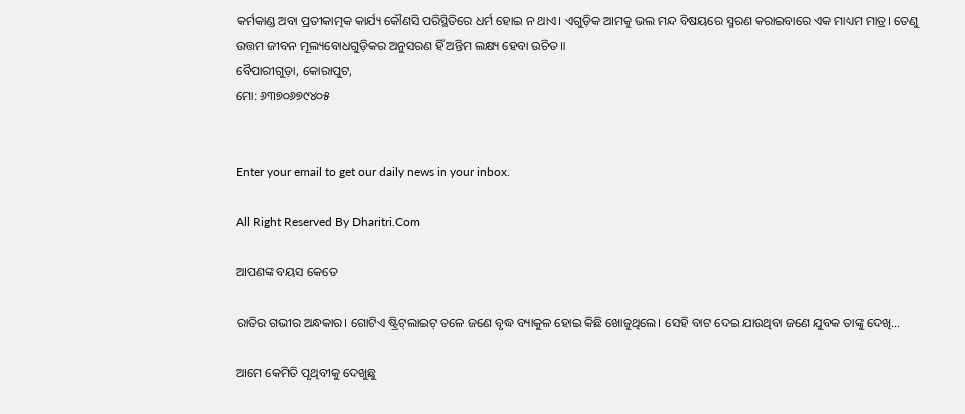କର୍ମକାଣ୍ଡ ଅବା ପ୍ରତୀକାତ୍ମକ କାର୍ଯ୍ୟ କୌଣସି ପରିସ୍ଥିତିରେ ଧର୍ମ ହୋଇ ନ ଥାଏ। ଏଗୁଡ଼ିକ ଆମକୁ ଭଲ ମନ୍ଦ ବିଷୟରେ ସ୍ମରଣ କରାଇବାରେ ଏକ ମାଧ୍ୟମ ମାତ୍ର। ତେଣୁ ଉତ୍ତମ ଜୀବନ ମୂଲ୍ୟବୋଧଗୁଡ଼ିକର ଅନୁସରଣ ହିଁ ଅନ୍ତିମ ଲକ୍ଷ୍ୟ ହେବା ଉଚିତ॥
ବୈପାରୀଗୁଡ଼ା, କୋରାପୁଟ,
ମୋ: ୬୩୭୦୬୭୯୪୦୫


Enter your email to get our daily news in your inbox.

All Right Reserved By Dharitri.Com

ଆପଣଙ୍କ ବୟସ କେତେ

ରାତିର ଗଭୀର ଅନ୍ଧକାର। ଗୋଟିଏ ଷ୍ଟ୍ରିଟ୍‌ଲାଇଟ୍‌ ତଳେ ଜଣେ ବୃଦ୍ଧ ବ୍ୟାକୁଳ ହୋଇ କିଛି ଖୋଜୁଥିଲେ। ସେହି ବାଟ ଦେଇ ଯାଉଥିବା ଜଣେ ଯୁବକ ତାଙ୍କୁ ଦେଖି…

ଆମେ କେମିତି ପୃଥିବୀକୁ ଦେଖୁଛୁ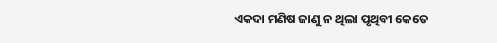ଏକଦା ମଣିଷ ଜାଣୁ ନ ଥିଲା ପୃଥିବୀ କେତେ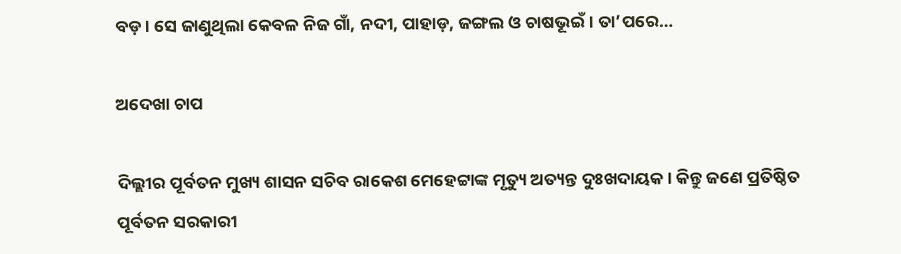ବଡ଼। ସେ ଜାଣୁଥିଲା କେବଳ ନିଜ ଗାଁ, ନଦୀ, ପାହାଡ଼, ଜଙ୍ଗଲ ଓ ଚାଷଭୂଇଁ । ତା’ପରେ…

ଅଦେଖା ଚାପ

ଦିଲ୍ଲୀର ପୂର୍ବତନ ମୁଖ୍ୟ ଶାସନ ସଚିବ ରାକେଶ ମେହେଟ୍ଟାଙ୍କ ମୃତ୍ୟୁ ଅତ୍ୟନ୍ତ ଦୁଃଖଦାୟକ। କିନ୍ତୁ ଜଣେ ପ୍ରତିଷ୍ଠିତ ପୂର୍ବତନ ସରକାରୀ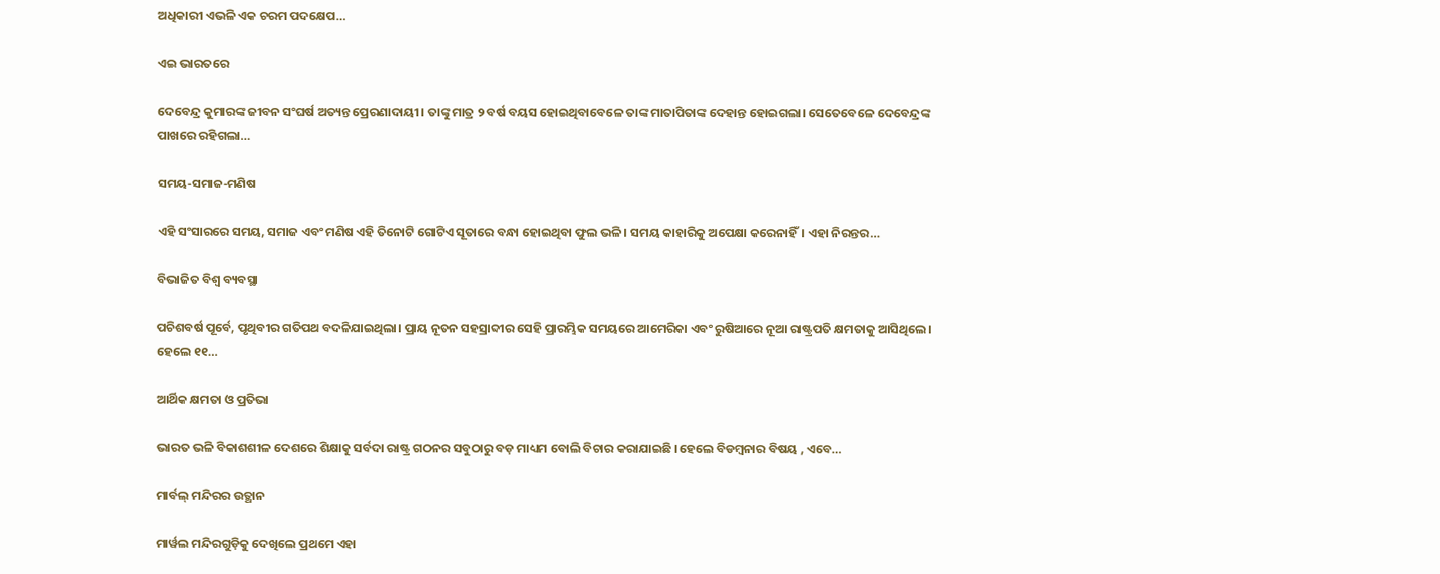ଅଧିକାରୀ ଏଭଳି ଏକ ଚରମ ପଦକ୍ଷେପ…

ଏଇ ଭାରତରେ

ଦେବେନ୍ଦ୍ର କୁମାରଙ୍କ ଜୀବନ ସଂଘର୍ଷ ଅତ୍ୟନ୍ତ ପ୍ରେରଣାଦାୟୀ। ତାଙ୍କୁ ମାତ୍ର ୨ ବର୍ଷ ବୟସ ହୋଇଥିବାବେଳେ ତାଙ୍କ ମାତାପିତାଙ୍କ ଦେହାନ୍ତ ହୋଇଗଲା। ସେତେବେଳେ ଦେବେନ୍ଦ୍ରଙ୍କ ପାଖରେ ରହିଗଲା…

ସମୟ-ସମାଜ-ମଣିଷ

ଏହି ସଂସାରରେ ସମୟ, ସମାଜ ଏବଂ ମଣିଷ ଏହି ତିନୋଟି ଗୋଟିଏ ସୂତାରେ ବନ୍ଧା ହୋଇଥିବା ଫୁଲ ଭଳି। ସମୟ କାହାରିକୁ ଅପେକ୍ଷା କରେନାହିଁ। ଏହା ନିରନ୍ତର…

ବିଭାଜିତ ବିଶ୍ୱ ବ୍ୟବସ୍ଥା

ପଚିଶବର୍ଷ ପୂର୍ବେ, ପୃଥିବୀର ଗତିପଥ ବଦଳିଯାଇଥିଲା। ପ୍ରାୟ ନୂତନ ସହସ୍ରାବ୍ଦୀର ସେହି ପ୍ରାରମ୍ଭିକ ସମୟରେ ଆମେରିକା ଏବଂ ରୁଷିଆରେ ନୂଆ ରାଷ୍ଟ୍ରପତି କ୍ଷମତାକୁ ଆସିଥିଲେ। ହେଲେ ୧୧…

ଆର୍ଥିକ କ୍ଷମତା ଓ ପ୍ରତିଭା

ଭାରତ ଭଳି ବିକାଶଶୀଳ ଦେଶରେ ଶିକ୍ଷାକୁ ସର୍ବଦା ରାଷ୍ଟ୍ର ଗଠନର ସବୁଠାରୁ ବଡ଼ ମାଧ୍ୟମ ବୋଲି ବିଚାର କରାଯାଇଛି । ହେଲେ ବିଡମ୍ବନାର ବିଷୟ , ଏବେ…

ମାର୍ବଲ୍ ମନ୍ଦିରର ଉତ୍ଥାନ

ମାର୍ୱଲ ମନ୍ଦିରଗୁଡ଼ିକୁ ଦେଖିଲେ ପ୍ରଥମେ ଏହା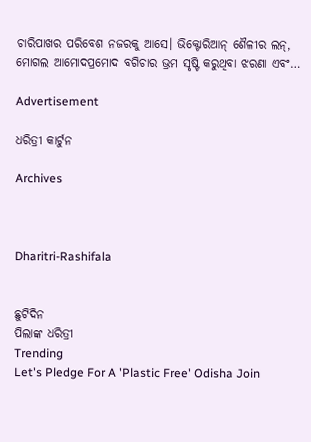ଚାରିପାଖର ପରିବେଶ ନଜରକୁ ଆସେ। ଭିକ୍ଟୋରିଆନ୍‌ ଶୈଳୀର ଲନ୍‌, ମୋଗଲ ଆମୋଦପ୍ରମୋଦ ବଗିଚାର ଭ୍ରମ ସୃଷ୍ଟି କରୁଥିବା ଝରଣା ଏବଂ…

Advertisement

ଧରିତ୍ରୀ କାର୍ଟୁନ

Archives



Dharitri-Rashifala


ଛୁଟିଦିନ
ପିଲାଙ୍କ ଧରିତ୍ରୀ
Trending
Let's Pledge For A 'Plastic Free' Odisha Join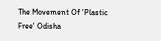The Movement Of 'Plastic Free' Odisha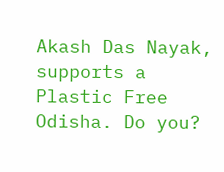Akash Das Nayak, supports a Plastic Free Odisha. Do you?